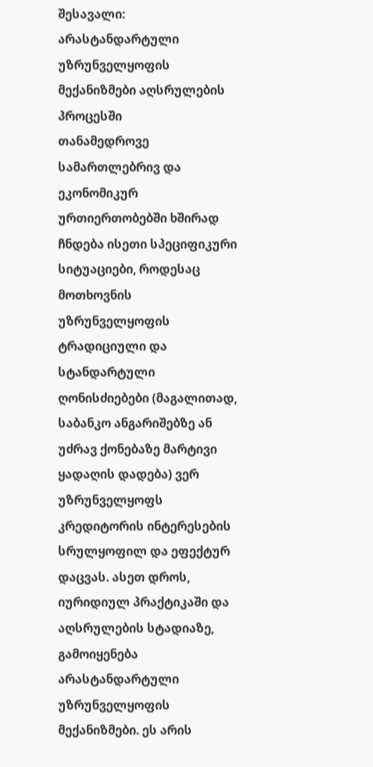შესავალი: არასტანდარტული უზრუნველყოფის მექანიზმები აღსრულების პროცესში
თანამედროვე სამართლებრივ და ეკონომიკურ ურთიერთობებში ხშირად ჩნდება ისეთი სპეციფიკური სიტუაციები, როდესაც მოთხოვნის უზრუნველყოფის ტრადიციული და სტანდარტული ღონისძიებები (მაგალითად, საბანკო ანგარიშებზე ან უძრავ ქონებაზე მარტივი ყადაღის დადება) ვერ უზრუნველყოფს კრედიტორის ინტერესების სრულყოფილ და ეფექტურ დაცვას. ასეთ დროს, იურიდიულ პრაქტიკაში და აღსრულების სტადიაზე, გამოიყენება არასტანდარტული უზრუნველყოფის მექანიზმები. ეს არის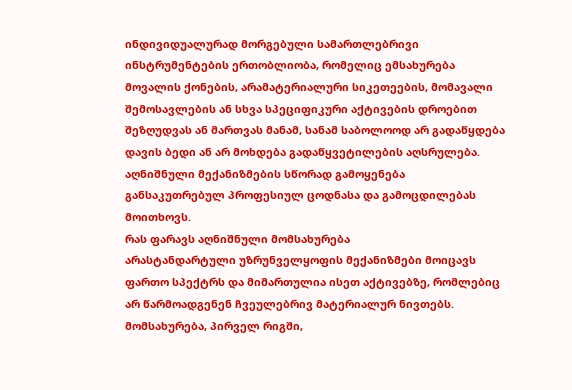ინდივიდუალურად მორგებული სამართლებრივი ინსტრუმენტების ერთობლიობა, რომელიც ემსახურება მოვალის ქონების, არამატერიალური სიკეთეების, მომავალი შემოსავლების ან სხვა სპეციფიკური აქტივების დროებით შეზღუდვას ან მართვას მანამ, სანამ საბოლოოდ არ გადაწყდება დავის ბედი ან არ მოხდება გადაწყვეტილების აღსრულება. აღნიშნული მექანიზმების სწორად გამოყენება განსაკუთრებულ პროფესიულ ცოდნასა და გამოცდილებას მოითხოვს.
რას ფარავს აღნიშნული მომსახურება
არასტანდარტული უზრუნველყოფის მექანიზმები მოიცავს ფართო სპექტრს და მიმართულია ისეთ აქტივებზე, რომლებიც არ წარმოადგენენ ჩვეულებრივ მატერიალურ ნივთებს. მომსახურება, პირველ რიგში,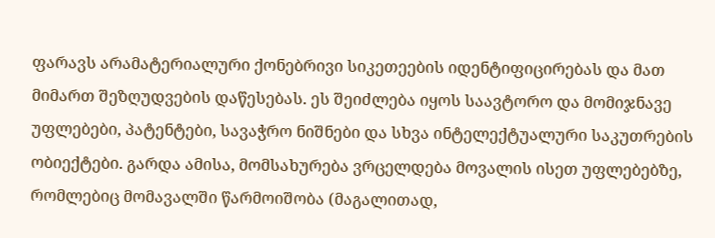ფარავს არამატერიალური ქონებრივი სიკეთეების იდენტიფიცირებას და მათ მიმართ შეზღუდვების დაწესებას. ეს შეიძლება იყოს საავტორო და მომიჯნავე უფლებები, პატენტები, სავაჭრო ნიშნები და სხვა ინტელექტუალური საკუთრების ობიექტები. გარდა ამისა, მომსახურება ვრცელდება მოვალის ისეთ უფლებებზე, რომლებიც მომავალში წარმოიშობა (მაგალითად,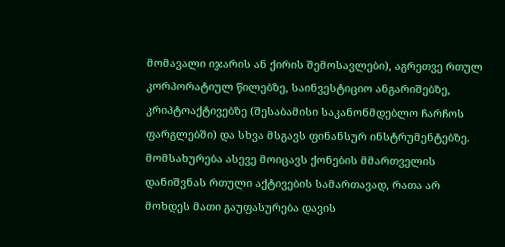მომავალი იჯარის ან ქირის შემოსავლები), აგრეთვე რთულ კორპორატიულ წილებზე, საინვესტიციო ანგარიშებზე, კრიპტოაქტივებზე (შესაბამისი საკანონმდებლო ჩარჩოს ფარგლებში) და სხვა მსგავს ფინანსურ ინსტრუმენტებზე. მომსახურება ასევე მოიცავს ქონების მმართველის დანიშვნას რთული აქტივების სამართავად, რათა არ მოხდეს მათი გაუფასურება დავის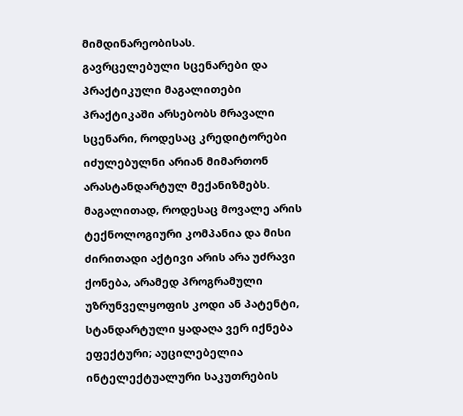მიმდინარეობისას.
გავრცელებული სცენარები და პრაქტიკული მაგალითები
პრაქტიკაში არსებობს მრავალი სცენარი, როდესაც კრედიტორები იძულებულნი არიან მიმართონ არასტანდარტულ მექანიზმებს. მაგალითად, როდესაც მოვალე არის ტექნოლოგიური კომპანია და მისი ძირითადი აქტივი არის არა უძრავი ქონება, არამედ პროგრამული უზრუნველყოფის კოდი ან პატენტი, სტანდარტული ყადაღა ვერ იქნება ეფექტური; აუცილებელია ინტელექტუალური საკუთრების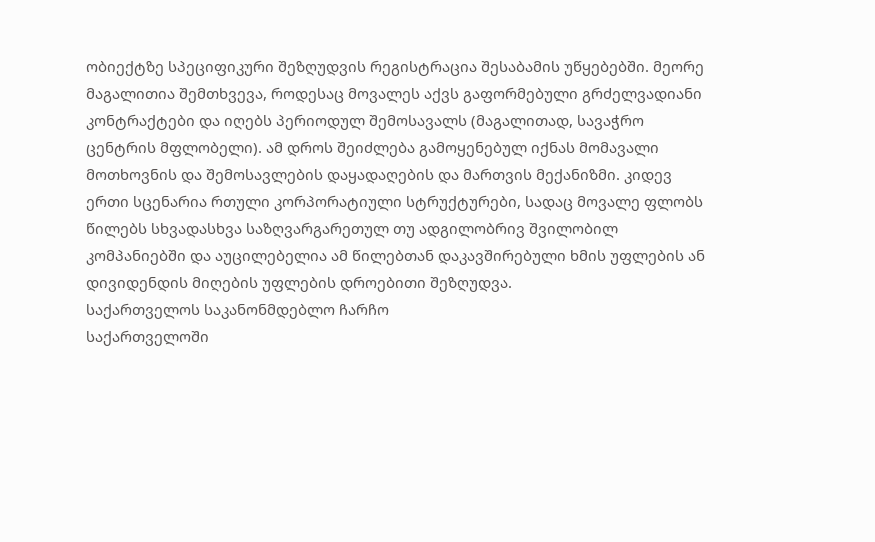ობიექტზე სპეციფიკური შეზღუდვის რეგისტრაცია შესაბამის უწყებებში. მეორე მაგალითია შემთხვევა, როდესაც მოვალეს აქვს გაფორმებული გრძელვადიანი კონტრაქტები და იღებს პერიოდულ შემოსავალს (მაგალითად, სავაჭრო ცენტრის მფლობელი). ამ დროს შეიძლება გამოყენებულ იქნას მომავალი მოთხოვნის და შემოსავლების დაყადაღების და მართვის მექანიზმი. კიდევ ერთი სცენარია რთული კორპორატიული სტრუქტურები, სადაც მოვალე ფლობს წილებს სხვადასხვა საზღვარგარეთულ თუ ადგილობრივ შვილობილ კომპანიებში და აუცილებელია ამ წილებთან დაკავშირებული ხმის უფლების ან დივიდენდის მიღების უფლების დროებითი შეზღუდვა.
საქართველოს საკანონმდებლო ჩარჩო
საქართველოში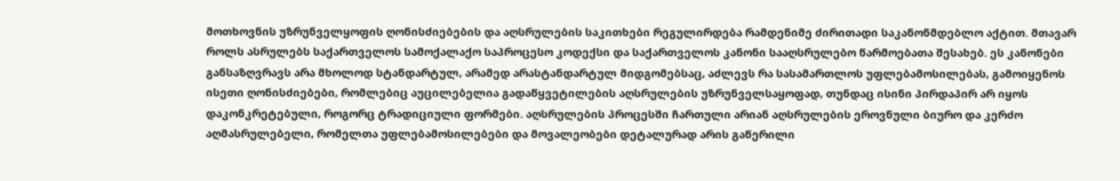მოთხოვნის უზრუნველყოფის ღონისძიებების და აღსრულების საკითხები რეგულირდება რამდენიმე ძირითადი საკანონმდებლო აქტით. მთავარ როლს ასრულებს საქართველოს სამოქალაქო საპროცესო კოდექსი და საქართველოს კანონი სააღსრულებო წარმოებათა შესახებ. ეს კანონები განსაზღვრავს არა მხოლოდ სტანდარტულ, არამედ არასტანდარტულ მიდგომებსაც, აძლევს რა სასამართლოს უფლებამოსილებას, გამოიყენოს ისეთი ღონისძიებები, რომლებიც აუცილებელია გადაწყვეტილების აღსრულების უზრუნველსაყოფად, თუნდაც ისინი პირდაპირ არ იყოს დაკონკრეტებული, როგორც ტრადიციული ფორმები. აღსრულების პროცესში ჩართული არიან აღსრულების ეროვნული ბიურო და კერძო აღმასრულებელი, რომელთა უფლებამოსილებები და მოვალეობები დეტალურად არის გაწერილი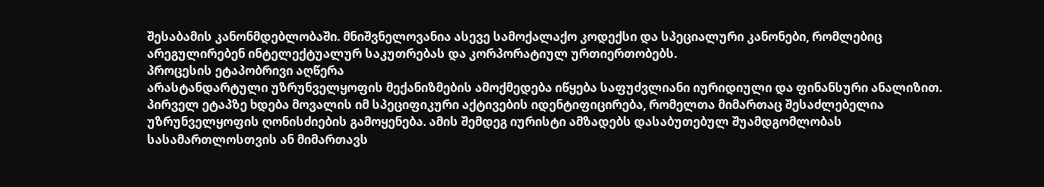შესაბამის კანონმდებლობაში. მნიშვნელოვანია ასევე სამოქალაქო კოდექსი და სპეციალური კანონები, რომლებიც არეგულირებენ ინტელექტუალურ საკუთრებას და კორპორატიულ ურთიერთობებს.
პროცესის ეტაპობრივი აღწერა
არასტანდარტული უზრუნველყოფის მექანიზმების ამოქმედება იწყება საფუძვლიანი იურიდიული და ფინანსური ანალიზით. პირველ ეტაპზე ხდება მოვალის იმ სპეციფიკური აქტივების იდენტიფიცირება, რომელთა მიმართაც შესაძლებელია უზრუნველყოფის ღონისძიების გამოყენება. ამის შემდეგ იურისტი ამზადებს დასაბუთებულ შუამდგომლობას სასამართლოსთვის ან მიმართავს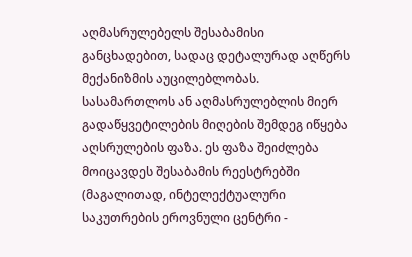აღმასრულებელს შესაბამისი განცხადებით, სადაც დეტალურად აღწერს მექანიზმის აუცილებლობას. სასამართლოს ან აღმასრულებლის მიერ გადაწყვეტილების მიღების შემდეგ იწყება აღსრულების ფაზა. ეს ფაზა შეიძლება მოიცავდეს შესაბამის რეესტრებში (მაგალითად, ინტელექტუალური საკუთრების ეროვნული ცენტრი -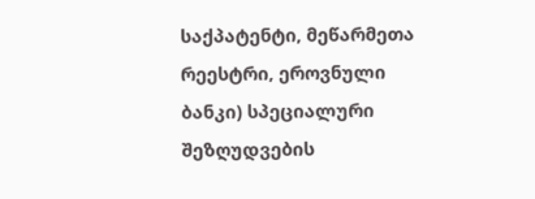საქპატენტი, მეწარმეთა რეესტრი, ეროვნული ბანკი) სპეციალური შეზღუდვების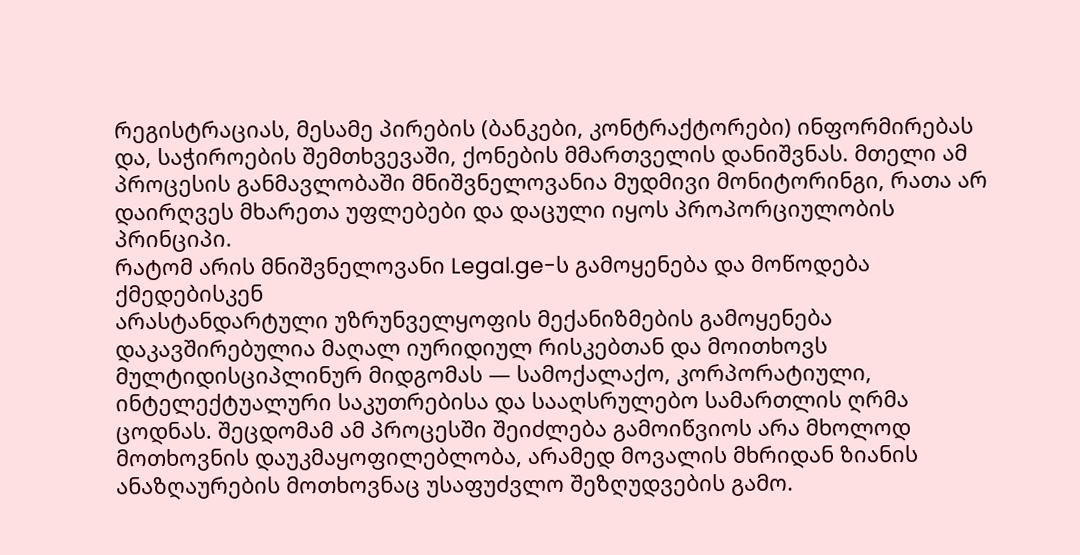რეგისტრაციას, მესამე პირების (ბანკები, კონტრაქტორები) ინფორმირებას და, საჭიროების შემთხვევაში, ქონების მმართველის დანიშვნას. მთელი ამ პროცესის განმავლობაში მნიშვნელოვანია მუდმივი მონიტორინგი, რათა არ დაირღვეს მხარეთა უფლებები და დაცული იყოს პროპორციულობის პრინციპი.
რატომ არის მნიშვნელოვანი Legal.ge-ს გამოყენება და მოწოდება ქმედებისკენ
არასტანდარტული უზრუნველყოფის მექანიზმების გამოყენება დაკავშირებულია მაღალ იურიდიულ რისკებთან და მოითხოვს მულტიდისციპლინურ მიდგომას — სამოქალაქო, კორპორატიული, ინტელექტუალური საკუთრებისა და სააღსრულებო სამართლის ღრმა ცოდნას. შეცდომამ ამ პროცესში შეიძლება გამოიწვიოს არა მხოლოდ მოთხოვნის დაუკმაყოფილებლობა, არამედ მოვალის მხრიდან ზიანის ანაზღაურების მოთხოვნაც უსაფუძვლო შეზღუდვების გამო.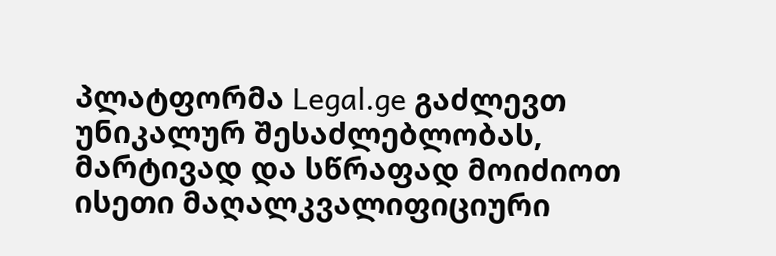პლატფორმა Legal.ge გაძლევთ უნიკალურ შესაძლებლობას, მარტივად და სწრაფად მოიძიოთ ისეთი მაღალკვალიფიციური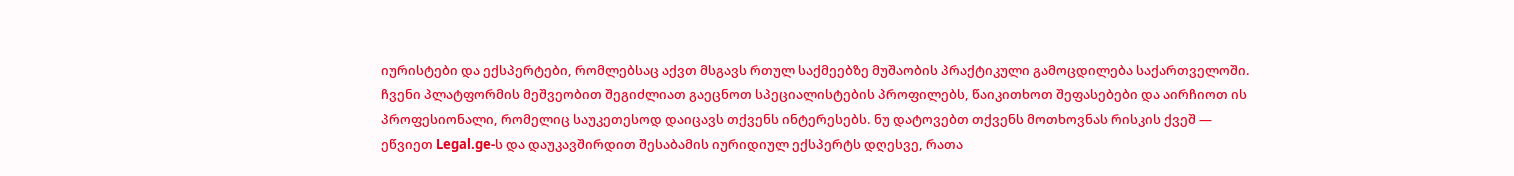იურისტები და ექსპერტები, რომლებსაც აქვთ მსგავს რთულ საქმეებზე მუშაობის პრაქტიკული გამოცდილება საქართველოში. ჩვენი პლატფორმის მეშვეობით შეგიძლიათ გაეცნოთ სპეციალისტების პროფილებს, წაიკითხოთ შეფასებები და აირჩიოთ ის პროფესიონალი, რომელიც საუკეთესოდ დაიცავს თქვენს ინტერესებს. ნუ დატოვებთ თქვენს მოთხოვნას რისკის ქვეშ — ეწვიეთ Legal.ge-ს და დაუკავშირდით შესაბამის იურიდიულ ექსპერტს დღესვე, რათა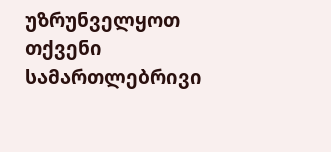უზრუნველყოთ თქვენი სამართლებრივი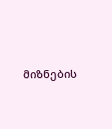მიზნების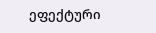ეფექტური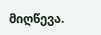მიღწევა.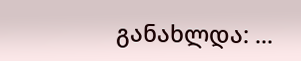განახლდა: ...